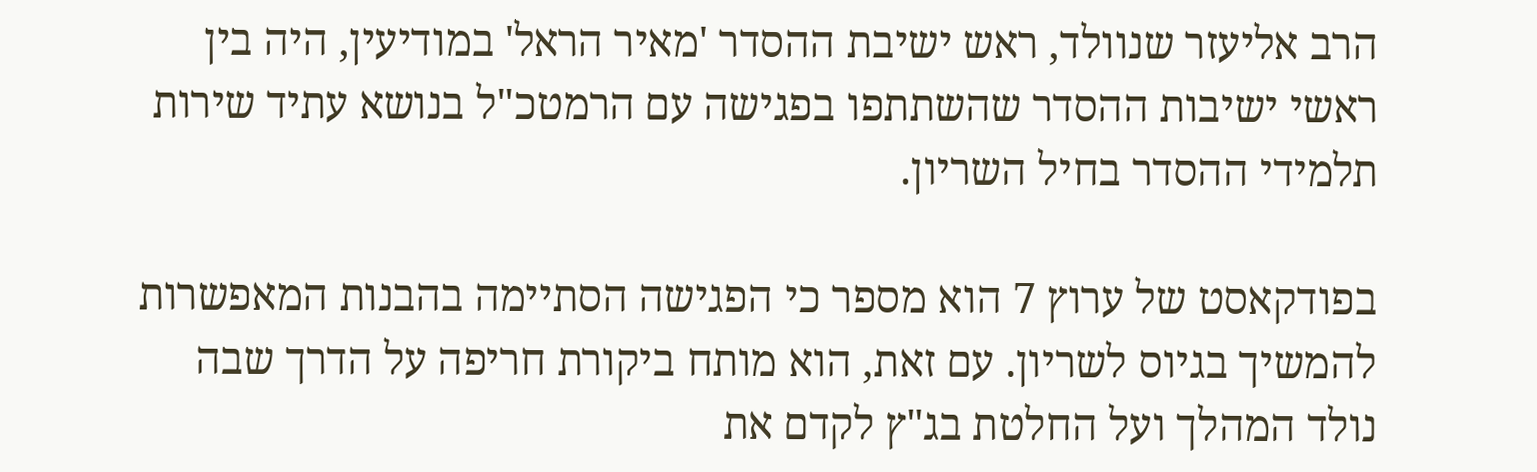הרב אליעזר שנוולד, ראש ישיבת ההסדר 'מאיר הראל' במודיעין, היה בין ראשי ישיבות ההסדר שהשתתפו בפגישה עם הרמטכ"ל בנושא עתיד שירות תלמידי ההסדר בחיל השריון.

בפודקאסט של ערוץ 7 הוא מספר כי הפגישה הסתיימה בהבנות המאפשרות להמשיך בגיוס לשריון. עם זאת, הוא מותח ביקורת חריפה על הדרך שבה נולד המהלך ועל החלטת בג"ץ לקדם את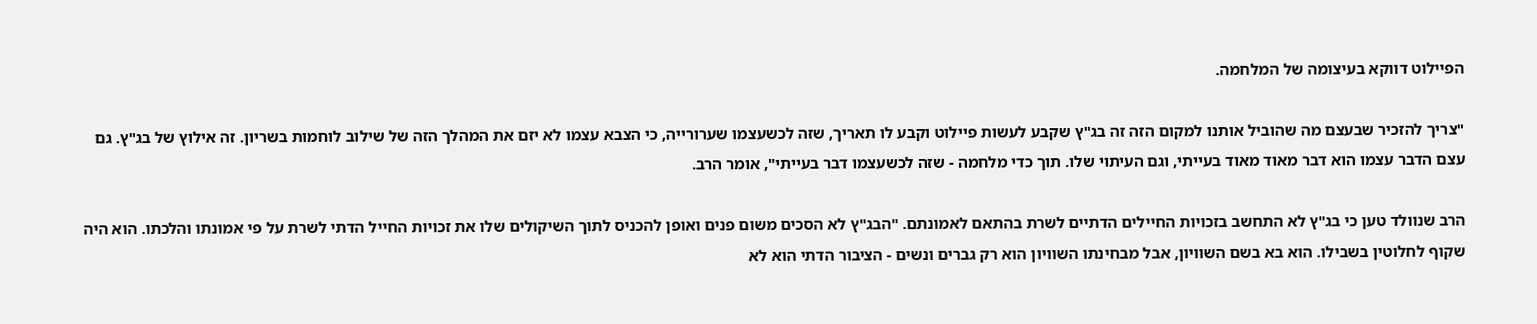הפיילוט דווקא בעיצומה של המלחמה.

"צריך להזכיר שבעצם מה שהוביל אותנו למקום הזה זה בג"ץ שקבע לעשות פיילוט וקבע לו תאריך, שזה לכשעצמו שערורייה, כי הצבא עצמו לא יזם את המהלך הזה של שילוב לוחמות בשריון. זה אילוץ של בג"ץ. גם עצם הדבר עצמו הוא דבר מאוד מאוד בעייתי, וגם העיתוי שלו. תוך כדי מלחמה - שזה לכשעצמו דבר בעייתי", אומר הרב.

הרב שנוולד טען כי בג"ץ לא התחשב בזכויות החיילים הדתיים לשרת בהתאם לאמונתם. "הבג"ץ לא הסכים משום פנים ואופן להכניס לתוך השיקולים שלו את זכויות החייל הדתי לשרת על פי אמונתו והלכתו. הוא היה שקוף לחלוטין בשבילו. הוא בא בשם השוויון, אבל מבחינתו השוויון הוא רק גברים ונשים - הציבור הדתי הוא לא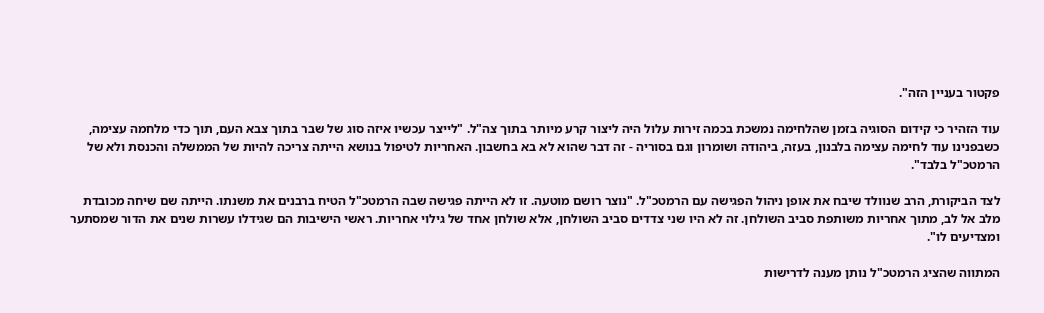פקטור בעניין הזה".

עוד הזהיר כי קידום הסוגיה בזמן שהלחימה נמשכת בכמה זירות עלול היה ליצור קרע מיותר בתוך צה"ל. "לייצר עכשיו איזה סוג של שבר בתוך צבא העם, תוך כדי מלחמה עצימה, כשבפנינו עוד לחימה עצימה בלבנון, בעזה, ביהודה ושומרון וגם בסוריה - זה דבר שהוא לא בא בחשבון. האחריות לטיפול בנושא הייתה צריכה להיות של הממשלה והכנסת ולא של הרמטכ"ל בלבד".

לצד הביקורת, הרב שנוולד שיבח את אופן ניהול הפגישה עם הרמטכ"ל. "נוצר רושם מוטעה. זו לא הייתה פגישה שבה הרמטכ"ל הטיח ברבנים את משנתו. הייתה שם שיחה מכובדת מלב אל לב, מתוך אחריות משותפת סביב השולחן. זה לא היו שני צדדים סביב השולחן, אלא שולחן אחד של גילוי אחריות. ראשי הישיבות הם שגידלו עשרות שנים את הדור שמסתער ומצדיעים לו".

המתווה שהציג הרמטכ"ל נותן מענה לדרישות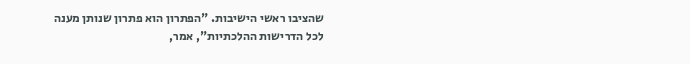שהציבו ראשי הישיבות. "הפתרון הוא פתרון שנותן מענה לכל הדרישות ההלכתיות", אמר,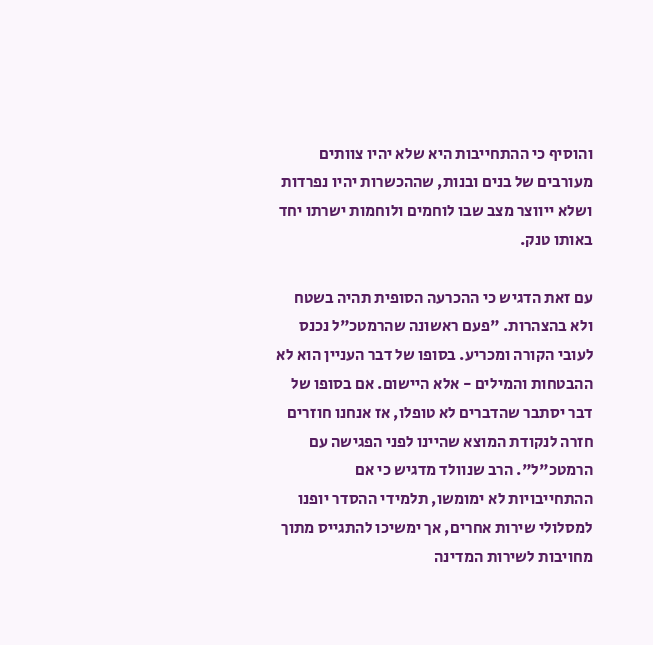והוסיף כי ההתחייבות היא שלא יהיו צוותים מעורבים של בנים ובנות, שההכשרות יהיו נפרדות ושלא ייווצר מצב שבו לוחמים ולוחמות ישרתו יחד באותו טנק.

עם זאת הדגיש כי ההכרעה הסופית תהיה בשטח ולא בהצהרות. "פעם ראשונה שהרמטכ"ל נכנס לעובי הקורה ומכריע. בסופו של דבר העניין הוא לא ההבטחות והמילים - אלא היישום. אם בסופו של דבר יסתבר שהדברים לא טופלו, אז אנחנו חוזרים חזרה לנקודת המוצא שהיינו לפני הפגישה עם הרמטכ"ל". הרב שנוולד מדגיש כי אם ההתחייבויות לא ימומשו, תלמידי ההסדר יופנו למסלולי שירות אחרים, אך ימשיכו להתגייס מתוך מחויבות לשירות המדינה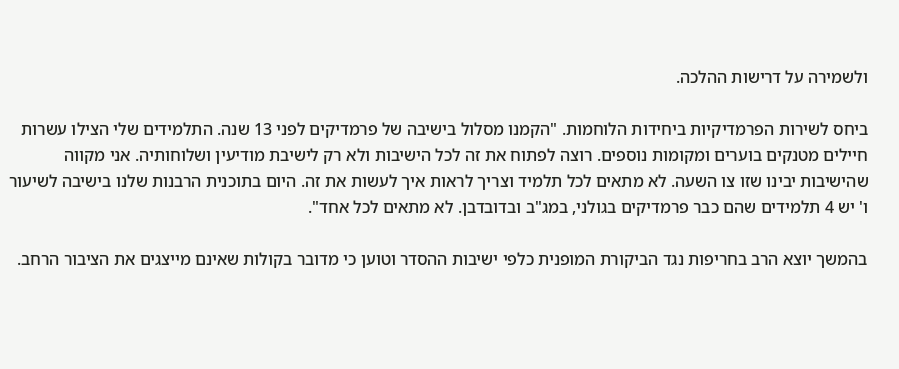ולשמירה על דרישות ההלכה.

ביחס לשירות הפרמדיקיות ביחידות הלוחמות. "הקמנו מסלול בישיבה של פרמדיקים לפני 13 שנה. התלמידים שלי הצילו עשרות חיילים מטנקים בוערים ומקומות נוספים. רוצה לפתוח את זה לכל הישיבות ולא רק לישיבת מודיעין ושלוחותיה. אני מקווה שהישיבות יבינו שזו צו השעה. לא מתאים לכל תלמיד וצריך לראות איך לעשות את זה. היום בתוכנית הרבנות שלנו בישיבה לשיעור ו' יש 4 תלמידים שהם כבר פרמדיקים בגולני, במג"ב ובדובדבן. לא מתאים לכל אחד".

בהמשך יוצא הרב בחריפות נגד הביקורת המופנית כלפי ישיבות ההסדר וטוען כי מדובר בקולות שאינם מייצגים את הציבור הרחב.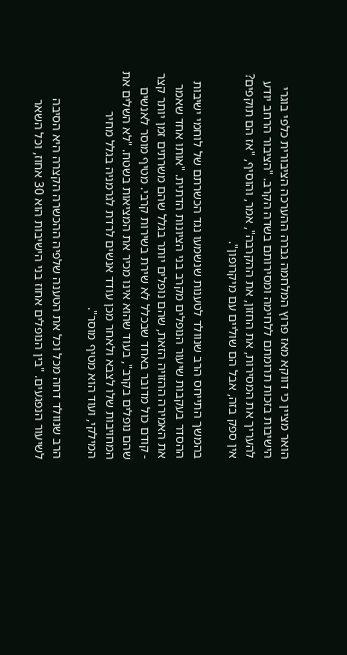הואר מציין כי דווקא מאז פרוץ המלחמה גברה ההערכה הציבורית כלפי בוגרי הישיבות בזכות תרומתם ללחימה ומסירותם בשדה הקרב. "הציבור הרחב יודע להעריך את המסירות, את החזון, את ההקרבה", אמר, והוסיף, "אז הם תוקפים? אין ספק בזה, אבל הם שוליים עם מיקרופון".

בהמשך התייחס הרב שנוולד לטענות שנשמעו נגד הכשרתם של לוחמי ישיבות ההסדר בעקבות שיעור הנופלים מקרב בני הציונות הדתית. "אותו אחד שאמר את האמירה ההזויה הזאת, שהם נופלים יותר בגלל שהם משרתים זמן יותר קצר - קודם כול מדובר באחד שבכלל לא שירת בשירות קרבי. מטיף מוסר לאנשים שהם נופלים בקרב", בעוד שהוא אינו מכיר את המציאות בשטח. "לא השלים את המחויבות שלו לצבא ולאחר מכן עודד אנשים לרדת לגרמניה בגלל מחיר המילקי, ועוד הוא מטיף מוסר".

הרב שנוולד דחה מכל וכל את הטענה שלפיה ההכשרה הקצרה היא הסיבה לשיעור הנפגעים. "בין הנופלים אחוז בני הישיבות הוא 30 אחוז, וכל השאר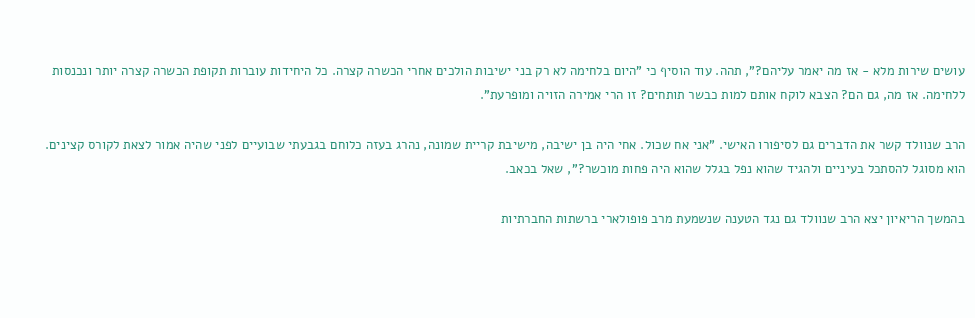עושים שירות מלא - אז מה יאמר עליהם?", תהה. עוד הוסיף כי "היום בלחימה לא רק בני ישיבות הולכים אחרי הכשרה קצרה. כל היחידות עוברות תקופת הכשרה קצרה יותר ונכנסות ללחימה. אז מה, גם הם? הצבא לוקח אותם למות כבשר תותחים? זו הרי אמירה הזויה ומופרעת".

הרב שנוולד קשר את הדברים גם לסיפורו האישי. "אני אח שכול. אחי היה בן ישיבה, מישיבת קריית שמונה, נהרג בעזה כלוחם בגבעתי שבועיים לפני שהיה אמור לצאת לקורס קצינים. הוא מסוגל להסתכל בעיניים ולהגיד שהוא נפל בגלל שהוא היה פחות מוכשר?", שאל בכאב.

בהמשך הריאיון יצא הרב שנוולד גם נגד הטענה שנשמעת מרב פופולארי ברשתות החברתיות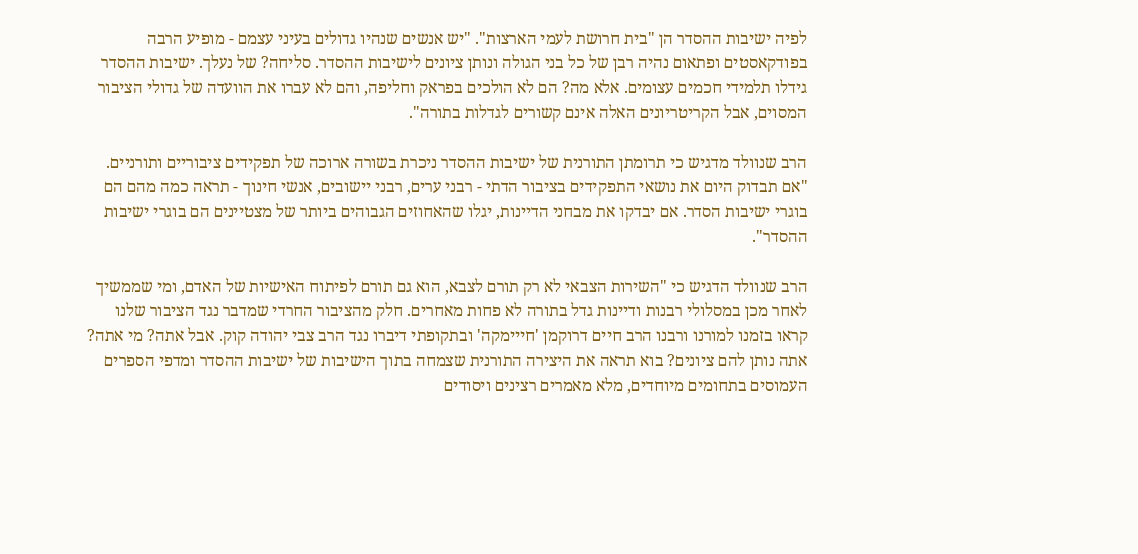לפיה ישיבות ההסדר הן "בית חרושת לעמי הארצות". "יש אנשים שנהיו גדולים בעיני עצמם - מופיע הרבה בפודקאסטים ופתאום נהיה רבן של כל בני הגולה ונותן ציונים לישיבות ההסדר. סליחה? של נעלך. ישיבות ההסדר גידלו תלמידי חכמים עצומים. אלא מה? הם לא הולכים בפראק וחליפה, והם לא עברו את הוועדה של גדולי הציבור המסוים, אבל הקריטריונים האלה אינם קשורים לגדלות בתורה".

הרב שנוולד מדגיש כי תרומתן התורנית של ישיבות ההסדר ניכרת בשורה ארוכה של תפקידים ציבוריים ותורניים. "אם תבדוק היום את נושאי התפקידים בציבור הדתי - רבני ערים, רבני יישובים, אנשי חינוך - תראה כמה מהם הם בוגרי ישיבות הסדר. אם יבדקו את מבחני הדיינות, יגלו שהאחוזים הגבוהים ביותר של מצטיינים הם בוגרי ישיבות ההסדר".

הרב שנוולד הדגיש כי "השירות הצבאי לא רק תורם לצבא, הוא גם תורם לפיתוח האישיות של האדם, ומי שממשיך לאחר מכן במסלולי רבנות ודיינות גדל בתורה לא פחות מאחרים. חלק מהציבור החרדי שמדבר נגד הציבור שלנו קראו בזמנו למורנו ורבנו הרב חיים דרוקמן 'חייימקה' ובתקופתי דיברו נגד הרב צבי יהודה קוק. אבל אתה? מי אתה? אתה נותן להם ציונים? בוא תראה את היצירה התורנית שצמחה בתוך הישיבות של ישיבות ההסדר ומדפי הספרים העמוסים בתחומים מיוחדים, מלא מאמרים רצינים ויסודים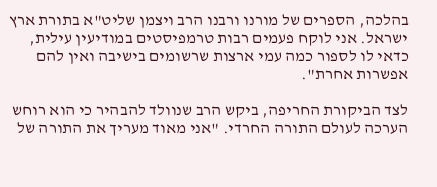בהלכה, הספרים של מורנו ורבנו הרב ויצמן שליט"א בתורת ארץ ישראל. אני לוקח פעמים רבות טרמפיסטים במודיעין עילית, כדאי לו לספור כמה עמי ארצות שרשומים בישיבה ואין להם אפשרות אחרת".

לצד הביקורת החריפה, ביקש הרב שנוולד להבהיר כי הוא רוחש הערכה לעולם התורה החרדי. "אני מאוד מעריך את התורה של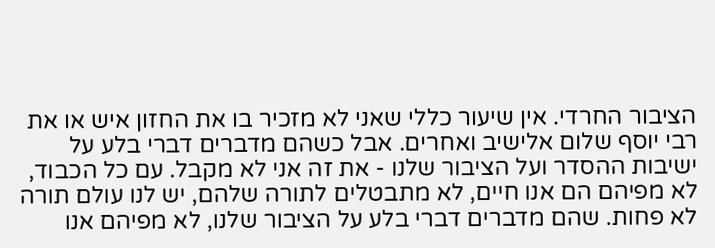הציבור החרדי. אין שיעור כללי שאני לא מזכיר בו את החזון איש או את רבי יוסף שלום אלישיב ואחרים. אבל כשהם מדברים דברי בלע על ישיבות ההסדר ועל הציבור שלנו - את זה אני לא מקבל. עם כל הכבוד, לא מפיהם הם אנו חיים, לא מתבטלים לתורה שלהם, יש לנו עולם תורה לא פחות. שהם מדברים דברי בלע על הציבור שלנו, לא מפיהם אנו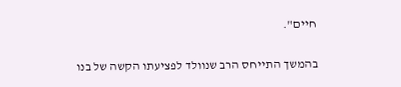חיים".

בהמשך התייחס הרב שנוולד לפציעתו הקשה של בנו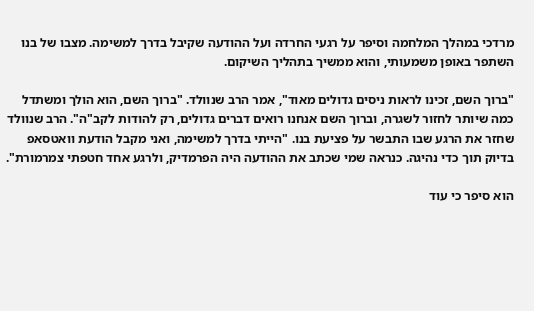מרדכי במהלך המלחמה וסיפר על רגעי החרדה ועל ההודעה שקיבל בדרך למשימה. מצבו של בנו השתפר באופן משמעותי, והוא ממשיך בתהליך השיקום.

"ברוך השם, זכינו לראות ניסים גדולים מאוד", אמר הרב שנוולד. "ברוך השם, הוא הולך ומשתדל כמה שיותר לחזור לשגרה, וברוך השם אנחנו רואים דברים גדולים, רק להודות לקב"ה". הרב שנוולד שחזר את הרגע שבו התבשר על פציעת בנו. "הייתי בדרך למשימה, ואני מקבל הודעת וואטסאפ בדיוק תוך כדי נהיגה. כנראה שמי שכתב את ההודעה היה הפרמדיק, ולרגע אחד חטפתי צמרמורת".

הוא סיפר כי עוד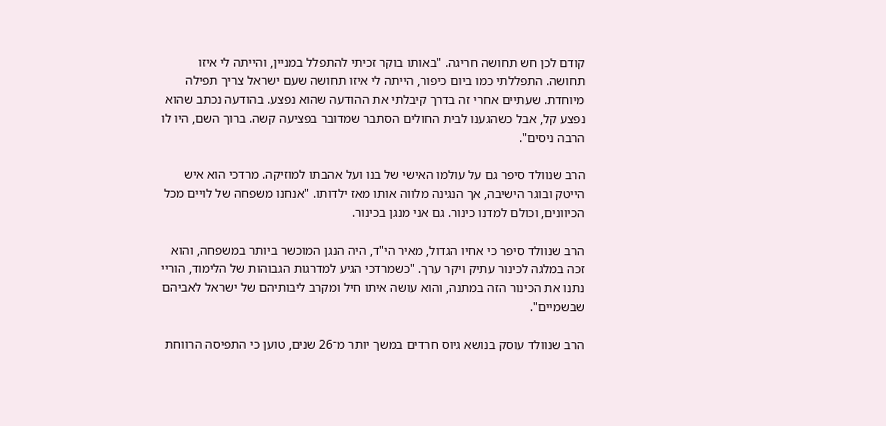קודם לכן חש תחושה חריגה. "באותו בוקר זכיתי להתפלל במניין, והייתה לי איזו תחושה. התפללתי כמו ביום כיפור, הייתה לי איזו תחושה שעם ישראל צריך תפילה מיוחדת. שעתיים אחרי זה בדרך קיבלתי את ההודעה שהוא נפצע. בהודעה נכתב שהוא נפצע קל, אבל כשהגענו לבית החולים הסתבר שמדובר בפציעה קשה. ברוך השם, היו לו הרבה ניסים".

הרב שנוולד סיפר גם על עולמו האישי של בנו ועל אהבתו למוזיקה. מרדכי הוא איש הייטק ובוגר הישיבה, אך הנגינה מלווה אותו מאז ילדותו. "אנחנו משפחה של לויים מכל הכיוונים, וכולם למדנו כינור. גם אני מנגן בכינור.

הרב שנוולד סיפר כי אחיו הגדול, מאיר הי"ד, היה הנגן המוכשר ביותר במשפחה, והוא זכה במלגה לכינור עתיק ויקר ערך. "כשמרדכי הגיע למדרגות הגבוהות של הלימוד, הוריי נתנו את הכינור הזה במתנה, והוא עושה איתו חיל ומקרב ליבותיהם של ישראל לאביהם שבשמיים".

הרב שנוולד עוסק בנושא גיוס חרדים במשך יותר מ־26 שנים, טוען כי התפיסה הרווחת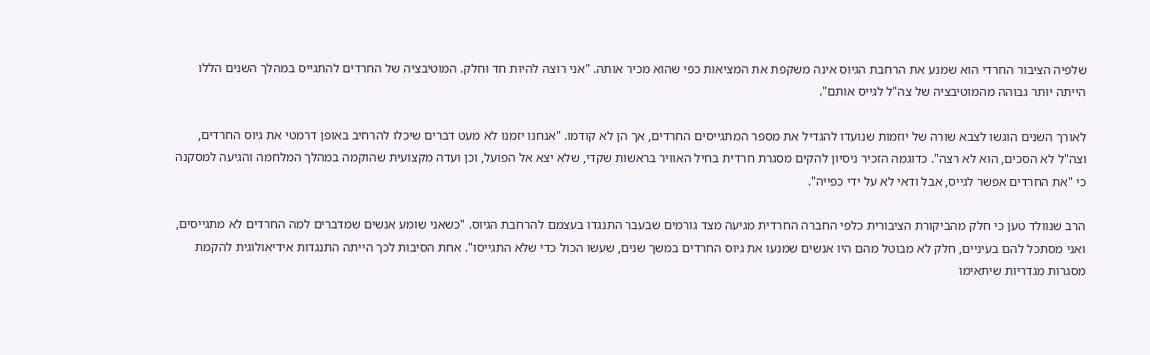שלפיה הציבור החרדי הוא שמנע את הרחבת הגיוס אינה משקפת את המציאות כפי שהוא מכיר אותה. "אני רוצה להיות חד וחלק. המוטיבציה של החרדים להתגייס במהלך השנים הללו הייתה יותר גבוהה מהמוטיבציה של צה"ל לגייס אותם".

לאורך השנים הוגשו לצבא שורה של יוזמות שנועדו להגדיל את מספר המתגייסים החרדים, אך הן לא קודמו. "אנחנו יזמנו לא מעט דברים שיכלו להרחיב באופן דרמטי את גיוס החרדים, וצה"ל לא הסכים, הוא לא רצה". כדוגמה הזכיר ניסיון להקים מסגרת חרדית בחיל האוויר בראשות שקדי, שלא יצא אל הפועל, וכן ועדה מקצועית שהוקמה במהלך המלחמה והגיעה למסקנה כי "את החרדים אפשר לגייס, אבל ודאי לא על ידי כפייה".

הרב שנוולד טען כי חלק מהביקורת הציבורית כלפי החברה החרדית מגיעה מצד גורמים שבעבר התנגדו בעצמם להרחבת הגיוס. "כשאני שומע אנשים שמדברים למה החרדים לא מתגייסים, ואני מסתכל להם בעיניים, חלק לא מבוטל מהם היו אנשים שמנעו את גיוס החרדים במשך שנים, שעשו הכול כדי שלא התגייסו". אחת הסיבות לכך הייתה התנגדות אידיאולוגית להקמת מסגרות מגדריות שיתאימו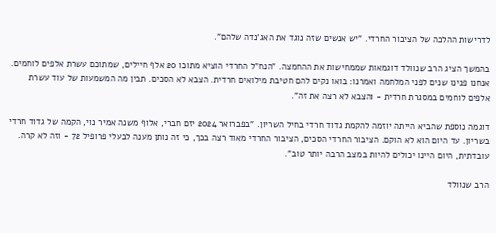לדרישות ההלכה של הציבור החרדי. "יש אנשים שזה נוגד את האג'נדה שלהם".

בהמשך הציג הרב שנוולד דוגמאות שממחישות את ההחמצה. "הנח"ל החרדי הוציא מתוכו 20 אלף חיילים, שמתוכם עשרת אלפים לוחמים. אנחנו פנינו שנים לפני המלחמה ואמרנו: בואו נקים להם חטיבת מילואים חרדית. הצבא לא הסכים. תבין מה המשמעות של עוד עשרת אלפים לוחמים במסגרת חרדית - והצבא לא רצה את זה".

דוגמה נוספת שהביא הייתה יוזמה להקמת גדוד חרדי בחיל השריון. "בפברואר 2024 יזם חברי, אלוף משנה אמיר נוי, הקמה של גדוד חרדי בשריון. עד היום הוא לא הוקם. הציבור החרדי הסכים, הציבור החרדי מאוד רצה בכך, כי זה נותן מענה לבעלי פרופיל 72 - וזה לא קרה. עובדתית, היום היינו יכולים להיות במצב הרבה יותר טוב".

הרב שנוולד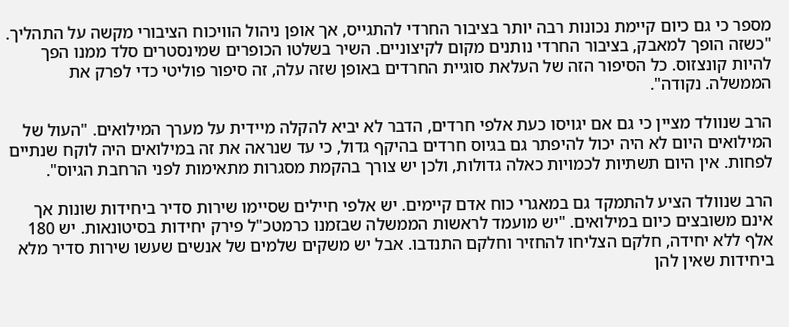מספר כי גם כיום קיימת נכונות רבה יותר בציבור החרדי להתגייס, אך אופן ניהול הוויכוח הציבורי מקשה על התהליך. "כשזה הופך למאבק, בציבור החרדי נותנים מקום לקיצוניים. השיר בשלטו הכופרים שמינסטרים סלד ממנו הפך להיות קונצזוס. כל הסיפור הזה של העלאת סוגיית החרדים באופן שזה עלה, זה סיפור פוליטי כדי לפרק את הממשלה. נקודה".

הרב שנוולד מציין כי גם אם יגויסו כעת אלפי חרדים, הדבר לא יביא להקלה מיידית על מערך המילואים. "העול של המילואים היום לא היה יכול להיפתר גם בגיוס חרדים בהיקף גדול, כי עד שנראה את זה במילואים היה לוקח שנתיים לפחות. אין היום תשתיות לכמויות כאלה גדולות, ולכן יש צורך בהקמת מסגרות מתאימות לפני הרחבת הגיוס".

הרב שנוולד הציע להתמקד גם במאגרי כוח אדם קיימים. יש אלפי חיילים שסיימו שירות סדיר ביחידות שונות אך אינם משובצים כיום במילואים. "יש מועמד לראשות הממשלה שבזמנו כרמטכ"ל פירק יחידות בסיטונאות. יש 180 אלף ללא יחידה, חלקם הצליחו להחזיר וחלקם התנדבו. אבל יש משקים שלמים של אנשים שעשו שירות סדיר מלא ביחידות שאין להן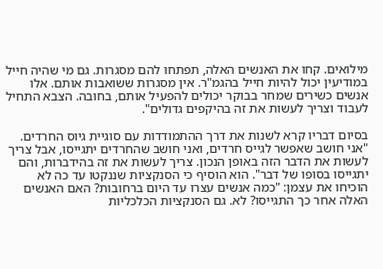מילואים. קחו את האנשים האלה, תפתחו להם מסגרות. גם מי שהיה חייל במודיעין יכול להיות חייל בהגמ"ר. אין מסגרות ששואבות אותם. אלו אנשים כשירים שמחר בבוקר יכולים להפעיל אותם, בחובה. הצבא התחיל לעבוד וצריך לעשות את זה בהיקפים גדולים".

בסיום דבריו קרא לשנות את דרך ההתמודדות עם סוגיית גיוס החרדים. "אני חושב שאפשר לגייס חרדים, ואני חושב שהחרדים יתגייסו, אבל צריך לעשות את הדבר הזה באופן הנכון. צריך לעשות את זה בהידברות, והם יתגייסו בסופו של דבר". הוא הוסיף כי הסנקציות שננקטו עד כה לא הוכיחו את עצמן: "כמה אנשים עצרו עד היום ברחובות? האם האנשים האלה אחר כך התגייסו? לא. גם הסנקציות הכלכליות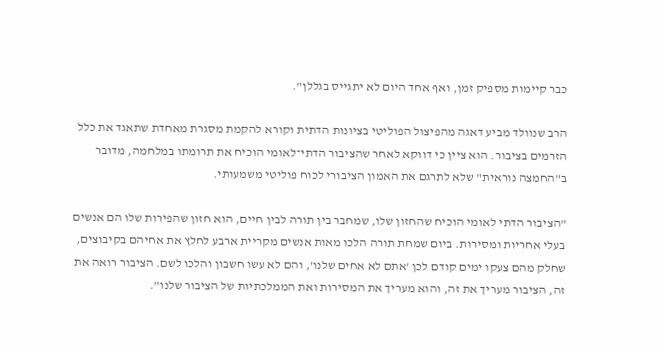כבר קיימות מספיק זמן, ואף אחד היום לא יתגייס בגללן".

הרב שנוולד מביע דאגה מהפיצול הפוליטי בציונות הדתית וקורא להקמת מסגרת מאחדת שתאגד את כלל הזרמים בציבור. הוא ציין כי דווקא לאחר שהציבור הדתי־לאומי הוכיח את תרומתו במלחמה, מדובר ב"החמצה נוראית" שלא לתרגם את האמון הציבורי לכוח פוליטי משמעותי.

"הציבור הדתי לאומי הוכיח שהחזון שלו, שמחבר בין תורה לבין חיים, הוא חזון שהפירות שלו הם אנשים בעלי אחריות ומסירות. ביום שמחת תורה הלכו מאות אנשים מקריית ארבע לחלץ את אחיהם בקיבוצים, שחלק מהם צעקו ימים קודם לכן 'אתם לא אחים שלנו', והם לא עשו חשבון והלכו לשם. הציבור רואה את זה, הציבור מעריך את זה, והוא מעריך את המסירות ואת הממלכתיות של הציבור שלנו".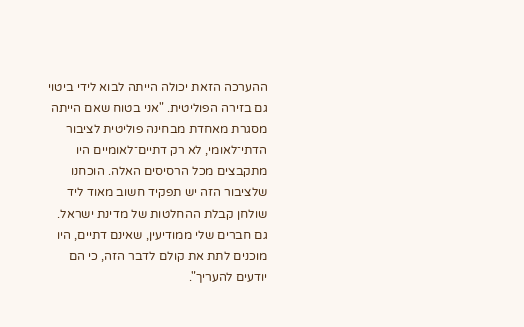ההערכה הזאת יכולה הייתה לבוא לידי ביטוי גם בזירה הפוליטית. "אני בטוח שאם הייתה מסגרת מאחדת מבחינה פוליטית לציבור הדתי־לאומי, לא רק דתיים־לאומיים היו מתקבצים מכל הרסיסים האלה. הוכחנו שלציבור הזה יש תפקיד חשוב מאוד ליד שולחן קבלת ההחלטות של מדינת ישראל. גם חברים שלי ממודיעין, שאינם דתיים, היו מוכנים לתת את קולם לדבר הזה, כי הם יודעים להעריך".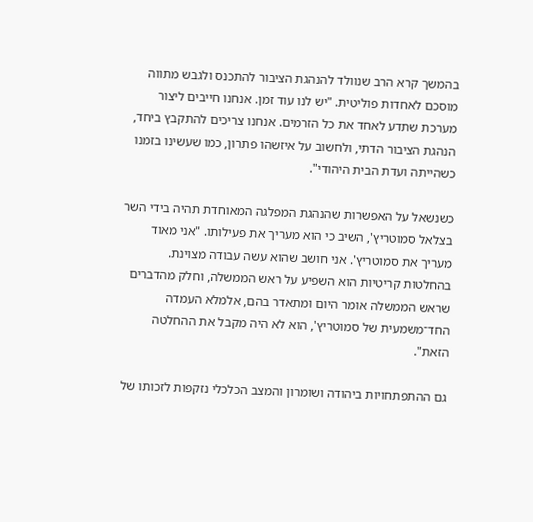בהמשך קרא הרב שנוולד להנהגת הציבור להתכנס ולגבש מתווה מוסכם לאחדות פוליטית. "יש לנו עוד זמן. אנחנו חייבים ליצור מערכת שתדע לאחד את כל הזרמים. אנחנו צריכים להתקבץ ביחד, הנהגת הציבור הדתי, ולחשוב על איזשהו פתרון, כמו שעשינו בזמנו כשהייתה ועדת הבית היהודי".

כשנשאל על האפשרות שהנהגת המפלגה המאוחדת תהיה בידי השר בצלאל סמוטריץ', השיב כי הוא מעריך את פעילותו. "אני מאוד מעריך את סמוטריץ'. אני חושב שהוא עשה עבודה מצוינת. בהחלטות קריטיות הוא השפיע על ראש הממשלה, וחלק מהדברים שראש הממשלה אומר היום ומתאדר בהם, אלמלא העמדה החד־משמעית של סמוטריץ', הוא לא היה מקבל את ההחלטה הזאת".

גם ההתפתחויות ביהודה ושומרון והמצב הכלכלי נזקפות לזכותו של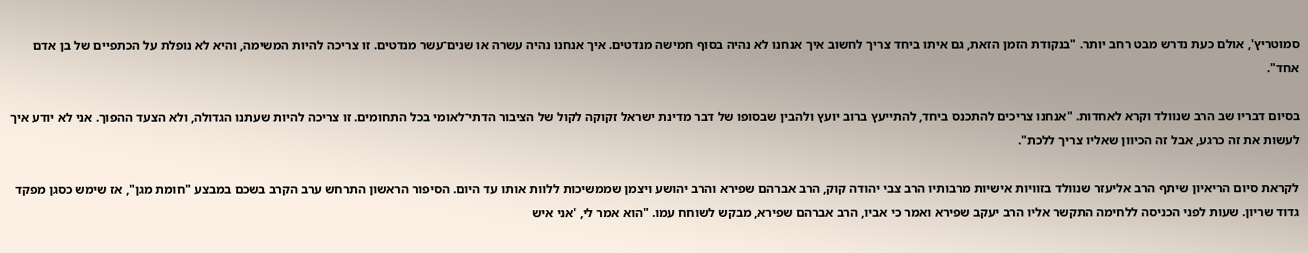סמוטריץ', אולם כעת נדרש מבט רחב יותר. "בנקודת הזמן הזאת, גם איתו ביחד צריך לחשוב איך אנחנו לא נהיה בסוף חמישה מנדטים. איך אנחנו נהיה עשרה או שנים־עשר מנדטים. זו צריכה להיות המשימה, והיא לא נופלת על הכתפיים של בן אדם אחד".

בסיום דבריו שב הרב שנוולד וקרא לאחדות. "אנחנו צריכים להתכנס ביחד, להתייעץ ברוב יועץ ולהבין שבסופו של דבר מדינת ישראל זקוקה לקול של הציבור הדתי־לאומי בכל התחומים. זו צריכה להיות שעתנו הגדולה, ולא הצעד ההפוך. אני לא יודע איך לעשות את זה כרגע, אבל זה הכיוון שאליו צריך ללכת".

לקראת סיום הריאיון שיתף הרב אליעזר שנוולד בזוויות אישיות מרבותיו הרב צבי יהודה קוק, הרב אברהם שפירא והרב יהושע ויצמן שממשיכות ללוות אותו עד היום. הסיפור הראשון התרחש ערב הקרב בשכם במבצע "חומת מגן", אז שימש כסגן מפקד גדוד שריון. שעות לפני הכניסה ללחימה התקשר אליו הרב יעקב שפירא ואמר כי אביו, הרב אברהם שפירא, מבקש לשוחח עמו. "הוא אמר לי, 'אני איש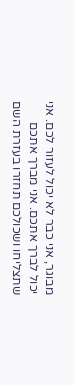מבוגר, אני כבר לא יכול לעזור לכם. אני יכול לברך אתכם. אני מברך אתכם שתצליחו ושכולכם תחזרו בעזרת השם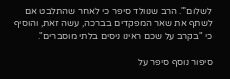לשלום'". הרב שנוולד סיפר כי לאחר שהתלבט אם לשתף את שאר המפקדים בברכה, עשה זאת, והוסיף כי "בקרב על שכם ראינו ניסים בלתי מוסברים".

סיפור נוסף סיפר על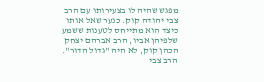מפגש שהיה לו בצעירותו עם הרב צבי יהודה קוק. כנער שאל אותו כיצד הוא מתייחס לטענות ששמע שלפיהן אביו, הרב אברהם יצחק הכהן קוק, לא היה "גדול הדור". הרב צבי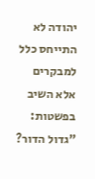יהודה לא התייחס כלל למבקרים אלא השיב בפשטות: "גדול הדור?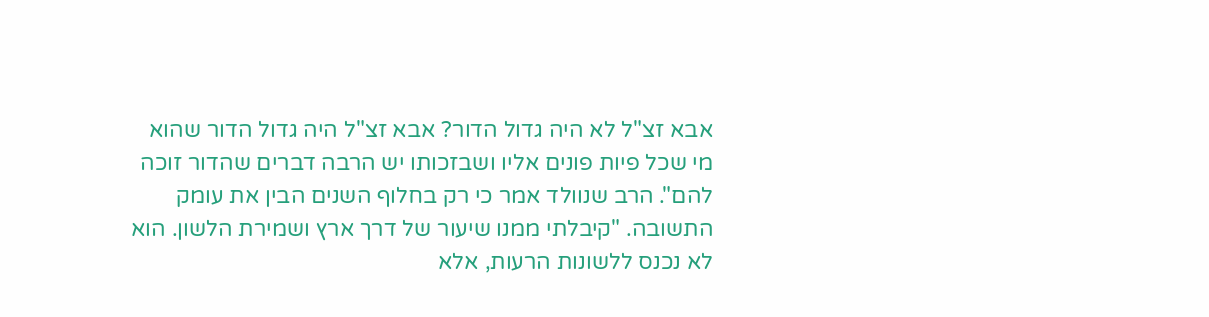אבא זצ"ל לא היה גדול הדור? אבא זצ"ל היה גדול הדור שהוא מי שכל פיות פונים אליו ושבזכותו יש הרבה דברים שהדור זוכה להם". הרב שנוולד אמר כי רק בחלוף השנים הבין את עומק התשובה. "קיבלתי ממנו שיעור של דרך ארץ ושמירת הלשון. הוא לא נכנס ללשונות הרעות, אלא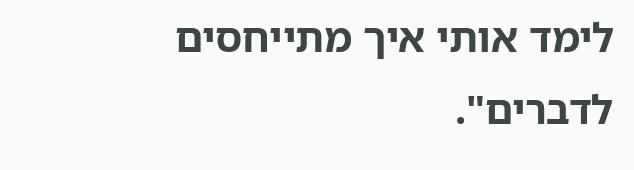לימד אותי איך מתייחסים לדברים".